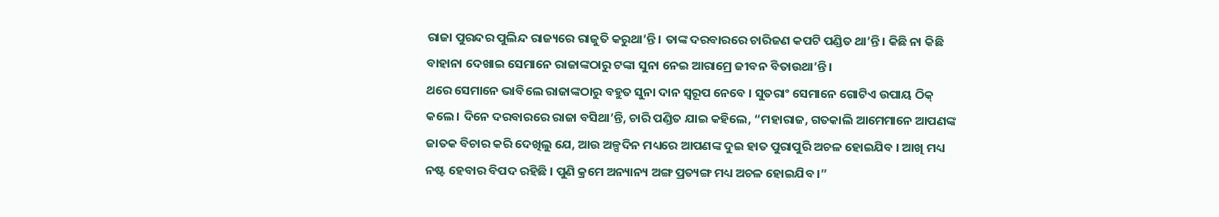ରାଜା ପୁରନ୍ଦର ପୁଲିନ୍ଦ ରାଜ୍ୟରେ ରାଜୁତି କରୁଥା’ନ୍ତି । ତାଙ୍କ ଦରବାରରେ ଚାରିଜଣ କପଟି ପଣ୍ଡିତ ଥା’ନ୍ତି । କିଛି ନା କିଛି ବାହାନା ଦେଖାଇ ସେମାନେ ରାଜାଙ୍କଠାରୁ ଟଙ୍କା ସୁନା ନେଇ ଆରାମ୍ରେ ଜୀବନ ବିତାଉଥା’ନ୍ତି ।
ଥରେ ସେମାନେ ଭାବିଲେ ରାଜାଙ୍କଠାରୁ ବହୁତ ସୁନା ଦାନ ସ୍ୱରୂପ ନେବେ । ସୁତରାଂ ସେମାନେ ଗୋଟିଏ ଉପାୟ ଠିକ୍ କଲେ । ଦିନେ ଦରବାରରେ ରାଜା ବସିଥା’ନ୍ତି, ଚାରି ପଣ୍ଡିତ ଯାଇ କହିଲେ, “ମହାରାଜ, ଗତକାଲି ଆମେମାନେ ଆପଣଙ୍କ ଜାତକ ବିଚାର କରି ଦେଖିଲୁ ଯେ, ଆଉ ଅଳ୍ପଦିନ ମଧ୍ୟରେ ଆପଣଙ୍କ ଦୁଇ ହାତ ପୁରାପୁରି ଅଚଳ ହୋଇଯିବ । ଆଖି ମଧ୍ୟ ନଷ୍ଟ ହେବାର ବିପଦ ରହିଛି । ପୁଣି କ୍ରମେ ଅନ୍ୟାନ୍ୟ ଅଙ୍ଗ ପ୍ରତ୍ୟଙ୍ଗ ମଧ୍ୟ ଅଚଳ ହୋଇଯିବ ।”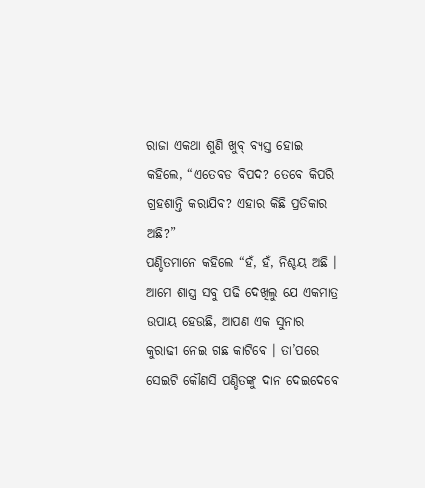ରାଜା ଏକଥା ଶୁଣି ଖୁବ୍ ବ୍ୟସ୍ତ ହୋଇ କହିଲେ, “ଏତେବଡ ବିପଦ? ତେବେ କିପରି ଗ୍ରହଶାନ୍ତି କରାଯିବ? ଏହାର କିଛି ପ୍ରତିକାର ଅଛି?”
ପଣ୍ଡିତମାନେ କହିଲେ “ହଁ, ହଁ, ନିଶ୍ଚୟ ଅଛି । ଆମେ ଶାସ୍ତ୍ର ସବୁ ପଢି ଦେଖିଲୁ ଯେ ଏକମାତ୍ର ଉପାୟ ହେଉଛି, ଆପଣ ଏକ ସୁନାର କୁରାଢୀ ନେଇ ଗଛ କାଟିବେ । ତା’ପରେ ସେଇଟି କୌଣସି ପଣ୍ଡିତଙ୍କୁ ଦାନ ଦେଇଦେବେ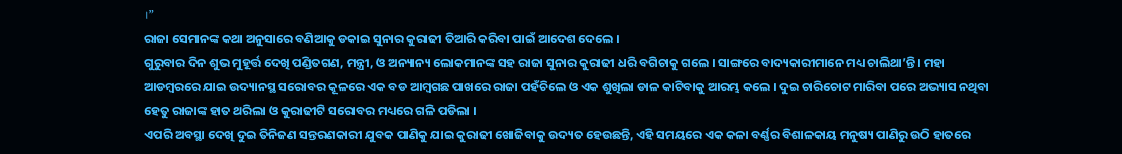।”
ରାଜା ସେମାନଙ୍କ କଥା ଅନୁସାରେ ବଣିଆକୁ ଡକାଇ ସୁନାର କୁରାଢୀ ତିଆରି କରିବା ପାଇଁ ଆଦେଶ ଦେଲେ ।
ଗୁରୁବାର ଦିନ ଶୁଭ ମୁହୂର୍ତ୍ତ ଦେଖି ପଣ୍ଡିତଗଣ, ମନ୍ତ୍ରୀ, ଓ ଅନ୍ୟାନ୍ୟ ଲୋକମାନଙ୍କ ସହ ରାଜା ସୁନାର କୁରାଢୀ ଧରି ବଗିଚାକୁ ଗଲେ । ସାଙ୍ଗରେ ବାଦ୍ୟକାରୀମାନେ ମଧ୍ୟ ଚାଲିଥା’ନ୍ତି । ମହା ଆଡମ୍ବରରେ ଯାଇ ଉଦ୍ୟାନସ୍ଥ ସରୋବର କୂଳରେ ଏକ ବଡ ଆମ୍ବଗଛ ପାଖରେ ରାଜା ପହଁଚିଲେ ଓ ଏକ ଶୁଖିଲା ଡାଳ କାଟିବାକୁ ଆରମ୍ଭ କଲେ । ଦୁଇ ଚାରିଚୋଟ ମାରିବା ପରେ ଅଭ୍ୟାସ ନଥିବା ହେତୁ ରାଜାଙ୍କ ହାତ ଥରିଲା ଓ କୁରାଢୀଟି ସରୋବର ମଧ୍ୟରେ ଗଳି ପଡିଲା ।
ଏପରି ଅବସ୍ଥା ଦେଖି ଦୁଇ ତିନିଜଣ ସନ୍ତରଣକାରୀ ଯୁବକ ପାଣିକୁ ଯାଇ କୁରାଢୀ ଖୋଜିବାକୁ ଉଦ୍ୟତ ହେଉଛନ୍ତି, ଏହି ସମୟରେ ଏକ କଳା ବର୍ଣ୍ଣର ବିଶାଳକାୟ ମନୁଷ୍ୟ ପାଣିରୁ ଉଠି ହାତରେ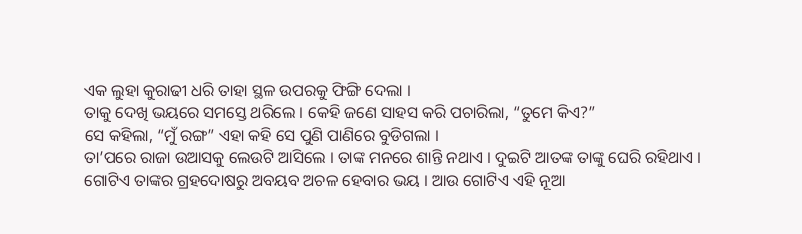ଏକ ଲୁହା କୁରାଢୀ ଧରି ତାହା ସ୍ଥଳ ଉପରକୁ ଫିଙ୍ଗି ଦେଲା ।
ତାକୁ ଦେଖି ଭୟରେ ସମସ୍ତେ ଥରିଲେ । କେହି ଜଣେ ସାହସ କରି ପଚାରିଲା, “ତୁମେ କିଏ?”
ସେ କହିଲା, “ମୁଁ ରଙ୍ଗ” ଏହା କହି ସେ ପୁଣି ପାଣିରେ ବୁଡିଗଲା ।
ତା’ପରେ ରାଜା ଉଆସକୁ ଲେଉଟି ଆସିଲେ । ତାଙ୍କ ମନରେ ଶାନ୍ତି ନଥାଏ । ଦୁଇଟି ଆତଙ୍କ ତାଙ୍କୁ ଘେରି ରହିଥାଏ । ଗୋଟିଏ ତାଙ୍କର ଗ୍ରହଦୋଷରୁ ଅବୟବ ଅଚଳ ହେବାର ଭୟ । ଆଉ ଗୋଟିଏ ଏହି ନୂଆ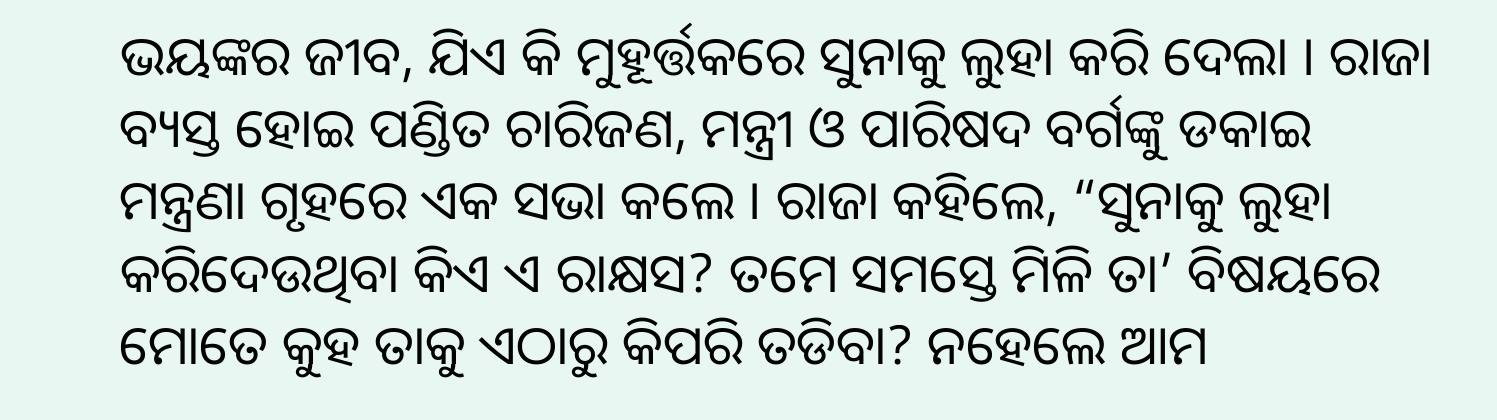ଭୟଙ୍କର ଜୀବ, ଯିଏ କି ମୁହୂର୍ତ୍ତକରେ ସୁନାକୁ ଲୁହା କରି ଦେଲା । ରାଜା ବ୍ୟସ୍ତ ହୋଇ ପଣ୍ଡିତ ଚାରିଜଣ, ମନ୍ତ୍ରୀ ଓ ପାରିଷଦ ବର୍ଗଙ୍କୁ ଡକାଇ ମନ୍ତ୍ରଣା ଗୃହରେ ଏକ ସଭା କଲେ । ରାଜା କହିଲେ, “ସୁନାକୁ ଲୁହା କରିଦେଉଥିବା କିଏ ଏ ରାକ୍ଷସ? ତମେ ସମସ୍ତେ ମିଳି ତା’ ବିଷୟରେ ମୋତେ କୁହ ତାକୁ ଏଠାରୁ କିପରି ତଡିବା? ନହେଲେ ଆମ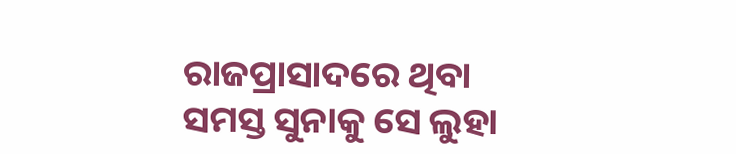ରାଜପ୍ରାସାଦରେ ଥିବା ସମସ୍ତ ସୁନାକୁ ସେ ଲୁହା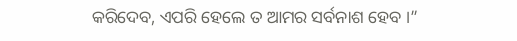କରିଦେବ, ଏପରି ହେଲେ ତ ଆମର ସର୍ବନାଶ ହେବ ।”